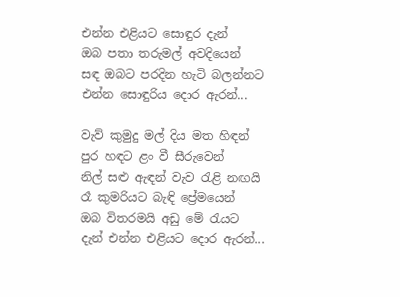එන්න එළියට සොඳුර දැන්
ඔබ පතා තරුමල් අවදියෙන්
සඳ ඔබට පරදින හැටි බලන්නට
එන්න සොඳුරිය දොර ඇරන්...

වැව් කුමුදු මල් දිය මත හිඳන්
පුර හඳට ළං වී සීරුවෙන්
නිල් සළු ඇඳන් වැව ‍රැළි නඟයි
රෑ කුමරියට බැඳි ප්‍රේමයෙන්
ඔබ විතරමයි අඩු මේ ‍රැයට
දැන් එන්න එළියට දොර ඇරන්...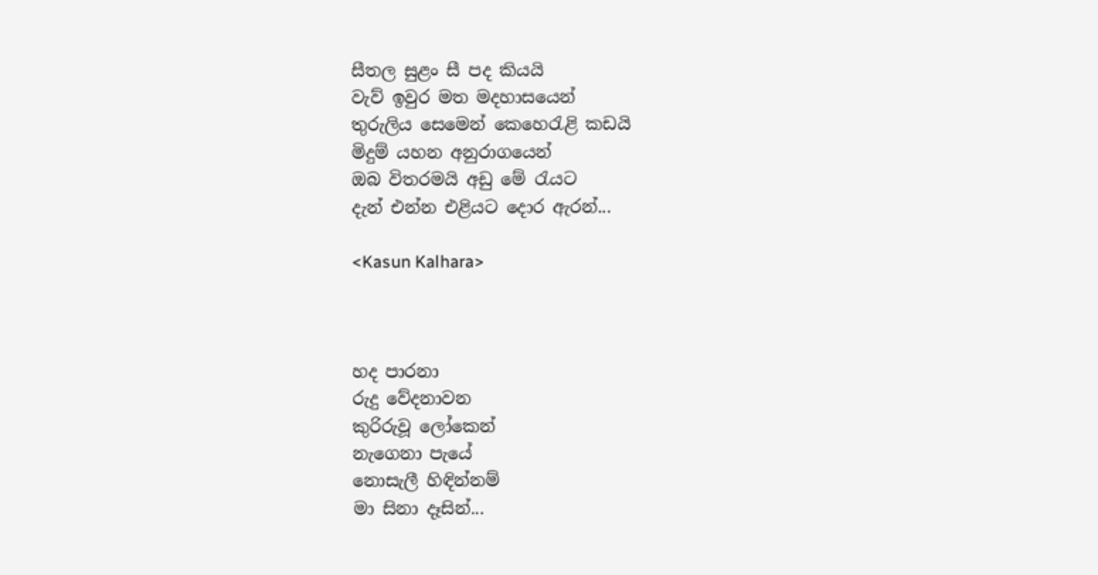සීතල සුළං සී පද කියයි
වැව් ඉවුර මත මදහාසයෙන්
තුරුලිය සෙමෙන් කෙහෙ‍රැළි කඩයි
මිදුම් යහන අනුරාගයෙන්
ඔබ විතරමයි අඩු මේ ‍රැයට
දැන් එන්න එළියට දොර ඇරන්...

<Kasun Kalhara>



හද පාරනා
රුදු වේදනාවන
කුරිරුවූ ලෝකෙන්
නැගෙනා පැයේ
නොසැලී හිඳින්නම්
මා සිනා දෑසින්...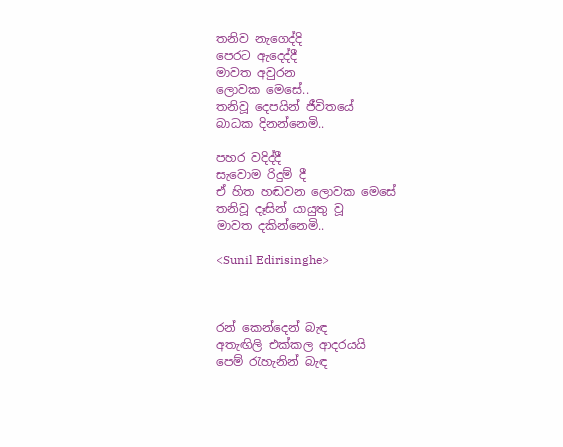තනිව නැගෙද්දි
පෙරට ඇදෙද්දී
මාවත අවුරන
ලොවක මෙසේ..
තනිවූ දෙපයින් ජීවිතයේ
බාධක දිනන්නෙමි..

පහර වදිද්දී
සැවොම රිදුම් දී
ඒ හිත හඬවන ලොවක මෙසේ
තනිවූ දෑසින් යායුතු වූ
මාවත දකින්නෙමි..

<Sunil Edirisinghe>



රන් කෙන්දෙන් බැඳ
අතැඟිලි එක්කල ආදරයයි
පෙම් ‍රැහැනින් බැඳ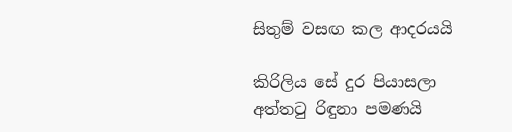සිතුම් වසඟ කල ආදරයයි

කිරිලිය සේ දුර පියාසලා
අත්ත‍ටු රිඳුනා පමණයි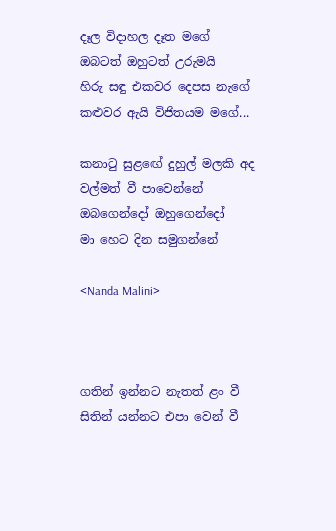දෑල විදාහල දෑත මගේ
ඔබටත් ඔහුටත් උරුමයි
හිරු සඳු එකවර දෙපස නැගේ
කළුවර ඇයි විජිතයම මගේ...

කනා‍ටු සුළඟේ දුහුල් මලකි අද
වල්මත් වී පාවෙන්නේ
ඔබගෙන්දෝ ඔහුගෙන්දෝ
මා හෙට දින සමුගන්නේ

<Nanda Malini>



ගතින් ඉන්නට නැතත් ළං වී
සිතින් යන්නට එපා වෙන් වී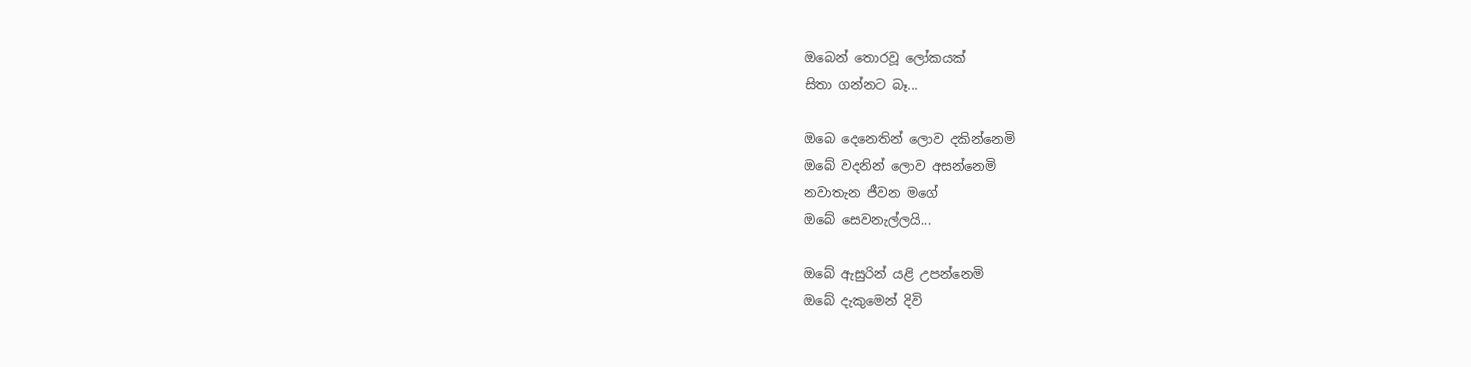ඔබෙන් තොරවූ ලෝකයක්
සිතා ගන්නට බෑ...

ඔබෙ දෙනෙතින් ලොව දකින්නෙමි
ඔබේ වදනින් ලොව අසන්නෙමි
නවාතැන ජීවන මගේ
ඔබේ සෙවනැල්ලයි...

ඔබේ ඇසුරින් යළි උපන්නෙමි
ඔබේ දැකුමෙන් දිවි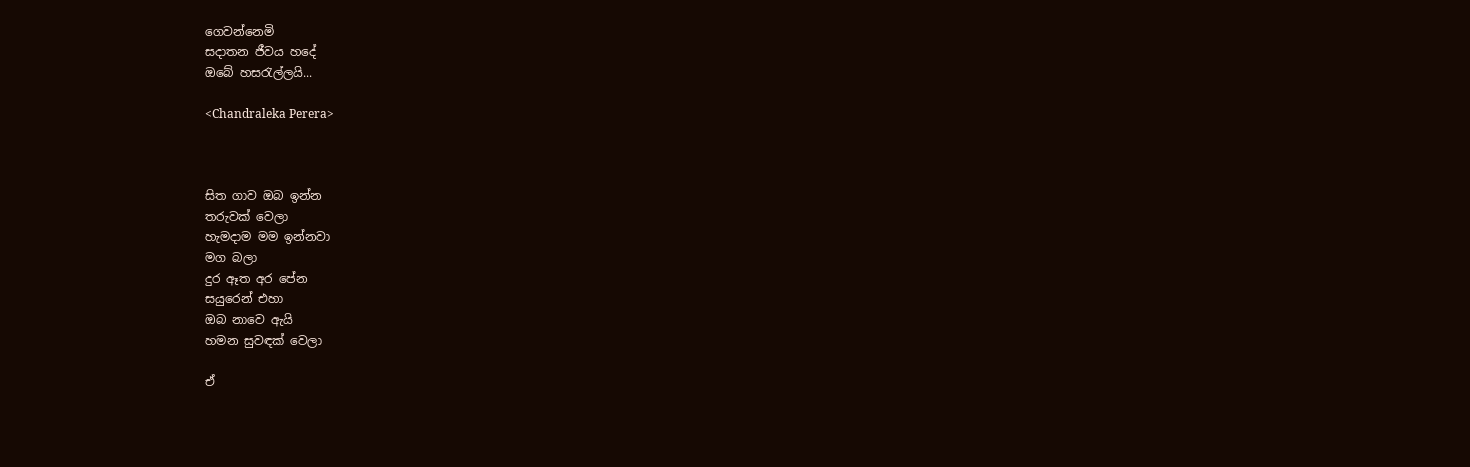ගෙවන්නෙමි
සදාතන ජීවය හදේ
ඔබේ හස‍රැල්ලයි...

<Chandraleka Perera>



සිත ගාව ඔබ ඉන්න
තරුවක් වෙලා
හැමදාම මම ඉන්නවා
මග බලා
දුර ඈත අර පේන
සයුරෙන් එහා
ඔබ නාවෙ ඇයි
හමන සුවඳක් වෙලා

ඒ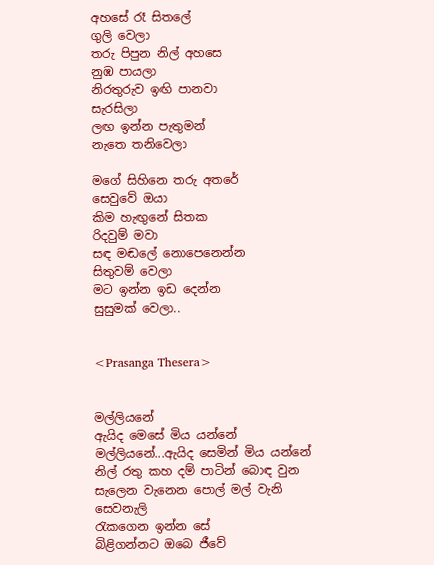අහසේ රෑ සිතලේ
ගුලි වෙලා
තරු පිපුන නිල් අහසෙ
නුඹ පායලා
නිරතුරුව ඉඟි පානවා
සැරසිලා
ලඟ ඉන්න පැතුමන්
නැතෙ තනිවෙලා

මගේ සිහිනෙ තරු අතරේ
සෙවුවේ ඔයා
කිම හැඟුනේ සිතක
රිදවුම් මවා
සඳ මඬලේ නොපෙනෙන්න
සිතුවම් වෙලා
මට ඉන්න ඉඩ දෙන්න
සුසුමක් වෙලා..


<Prasanga Thesera>


මල්ලියනේ
ඇයිද මෙසේ මිය යන්නේ
මල්ලියනේ...ඇයිද සෙමින් මිය යන්නේ
නිල් රතු කහ දම් පාටින් බොඳ වුන
සැලෙන වැනෙන පොල් මල් වැනි
සෙවනැලි
රැකගෙන ඉන්න සේ
බිළිගන්නට ඔබෙ ජීවේ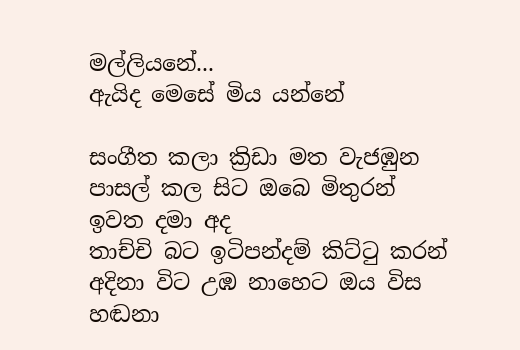මල්ලියනේ...
ඇයිද මෙසේ මිය යන්නේ

සංගීත කලා ක්‍රිඩා මත වැජඹුන
පාසල් කල සිට ඔබෙ මිතුරන්
ඉවත දමා අද
තාච්චි බට ඉටිපන්දම් කිට්‍ටු කරන්
අදිනා විට උඹ නාහෙට ඔය විස
හඬනා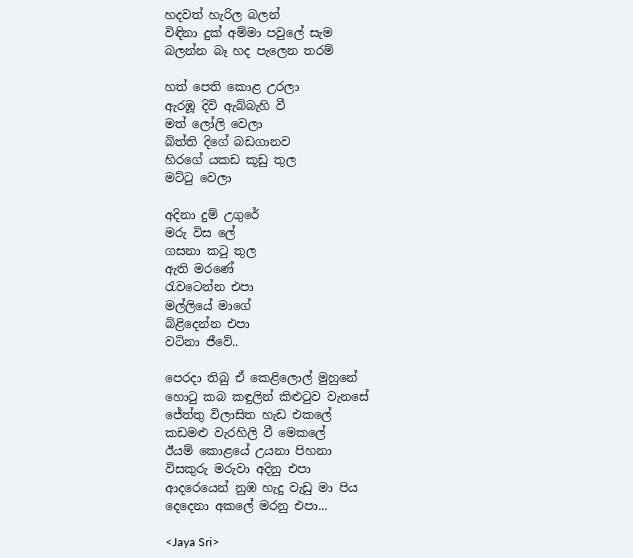හදවත් හැරිල බලන්
විඳිනා දුක් අම්මා පවුලේ සැම
බලන්න බෑ හද පැලෙන තරම්

හත් පෙති කොළ උරලා
ඇරඹූ දිවි ඇබ්බැහි වී
මත් ලෝලි වෙලා
බිත්ති දිගේ බඩගානව
හිරගේ යකඩ කූඩු තුල
මට්‍ටු වෙලා

අදිනා දුම් උගුරේ
මරු විස ලේ
ගසනා ක‍ටු තුල
ඇති මරණේ
රැවටෙන්න එපා
මල්ලියේ මාගේ
බිළිදෙන්න එපා
වටිනා ජීවේ..

පෙරදා තිබු ඒ කෙළිලොල් මුහුනේ
හො‍ටු කබ කඳුලින් කිළු‍ටුව වැනසේ
ජේත්තු විලාසිත හැඩ එකලේ
කඩමළු වැරහිලි වී මෙකලේ
ඊයම් කොළයේ උයනා පිහනා
විසකුරු මරුවා අදිනු එපා
ආදරෙයෙන් නුඹ හැදු වැඩු මා පිය
දෙදෙනා අකලේ මරනු එපා...

<Jaya Sri>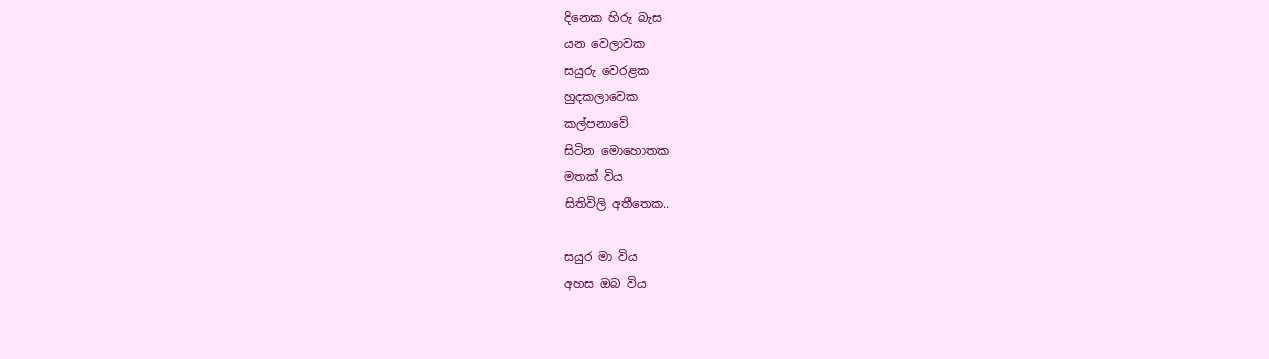දිනෙක හිරු බැස
යන වෙලාවක
සයුරු වෙරළක
හුදකලාවෙක
කල්පනාවේ
සිටින මොහොතක
මතක් විය
සිතිවිලි අතීතෙක..

සයුර මා විය
අහස ඔබ විය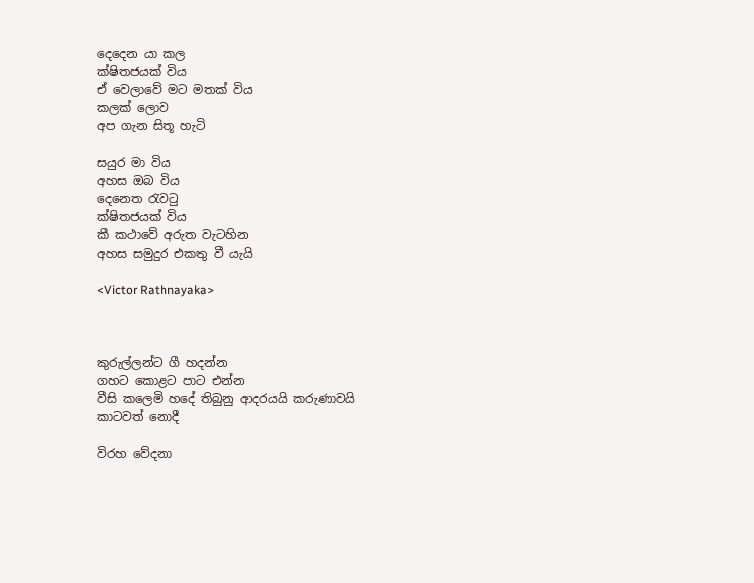දෙදෙන යා කල
ක්ෂිතජයක් විය
ඒ වෙලාවේ මට මතක් විය
කලක් ලොව
අප ගැන සිතූ හැටි

සයුර මා විය
අහස ඔබ විය
දෙනෙත ‍රැව‍ටු
ක්ෂිතජයක් විය
කී කථාවේ අරුත වැටහින
අහස සමුදුර එකතු වී යැයි

<Victor Rathnayaka>



කුරුල්ලන්ට ගී හදන්න
ගහට කොළට පාට එන්න
වීසි කලෙමි හදේ තිබුනු ආදරයයි කරුණාවයි
කාටවත් නොදී

විරහ වේදනා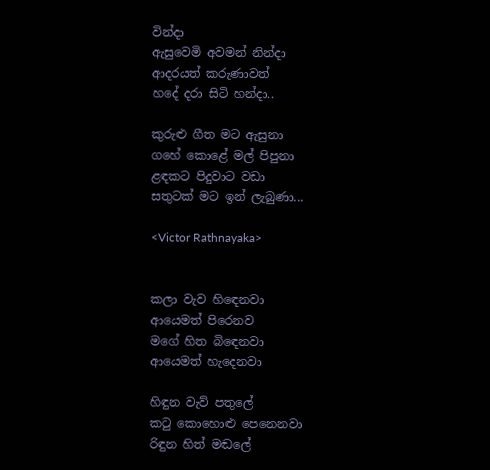වින්දා
ඇසුවෙමි අවමන් නින්දා
ආදරයත් කරුණාවත්
හදේ දරා සිටි හන්දා..

කුරුළු ගීත මට ඇසුනා
ගහේ කොළේ මල් පිපුනා
ළඳකට පිදුවාට වඩා
සතුටක් මට ඉන් ලැබුණා...

<Victor Rathnayaka>


කලා වැව හි‍ඳෙනවා
ආයෙමත් පිරෙනව
මගේ හිත බි‍ඳෙනවා
ආයෙමත් හැදෙනවා

හිඳුන වැව් පතුලේ
ක‍ටු කොහොළු පෙනෙනවා
රිඳුන හිත් මඬලේ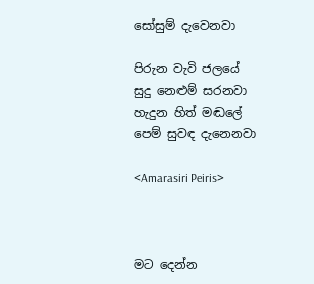සෝසුම් දැවෙනවා

පිරුන වැවි ජලයේ
සුදු නෙළුම් සරනවා
හැදුන හිත් මඬලේ
පෙම් සුවඳ දැනෙනවා

<Amarasiri Peiris>



මට දෙන්න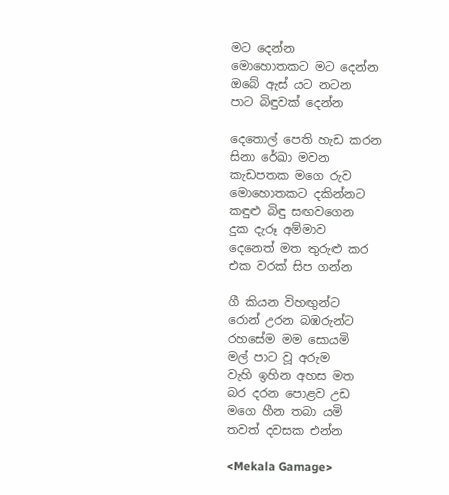මට දෙන්න
මොහොතකට මට දෙන්න
ඔබේ ඇස් යට නටන
පාට බිඳුවක් දෙන්න

දෙතොල් පෙති හැඩ කරන
සිනා රේඛා මවන
කැඩපතක මගෙ රුව
මොහොතකට දකින්නට
කඳුළු බිඳු සඟවගෙන
දුක දැරූ අම්මාව
දෙනෙත් මත තුරුළු කර
එක වරක් සිප ගන්න

ගී කියන විහඟුන්ට
රොන් උරන බඹරුන්ට
රහසේම මම සොයමි
මල් පාට වූ අරුම
වැහි ඉහින අහස මත
බර දරන පොළව උඩ
මගෙ හීන තබා යමි
තවත් දවසක එන්න

<Mekala Gamage>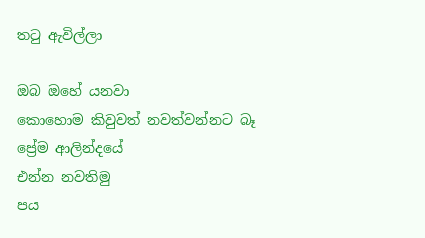ත‍ටු ඇවිල්ලා

ඔබ ඔහේ යනවා
කොහොම කිවුවත් නවත්වන්නට බෑ
ප්‍රේම ආලින්දයේ
එන්න නවතිමු
පය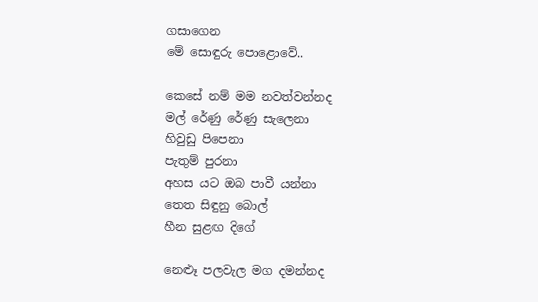ගසාගෙන
මේ සොඳුරු පොළොවේ..

කෙසේ නම් මම නවත්වන්නද
මල් රේණු රේණු සැලෙනා
හිවුඩු පිපෙනා
පැතුම් පුරනා
අහස යට ඔබ පාවී යන්නා
තෙත සිඳුනු බොල්
හීන සුළඟ දිගේ

නෙළූ පලවැල මග දමන්නද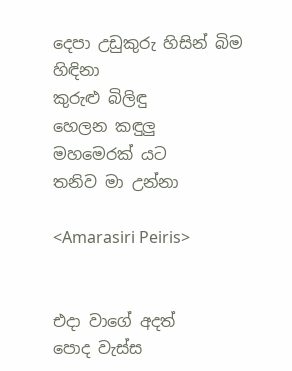දෙපා උඩුකුරු හිසින් බිම හිඳිනා
කුරුළු බිලිඳු
හෙලන කඳුලු
මහමෙරක් යට
තනිව මා උන්නා

<Amarasiri Peiris>


එදා වාගේ අදත්
පොද වැස්ස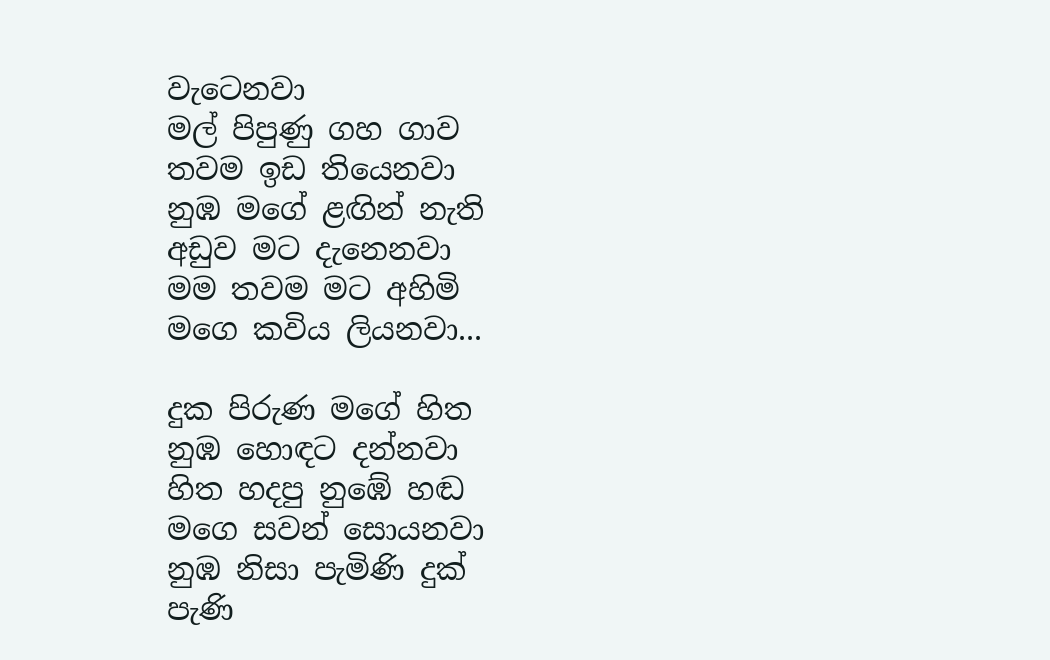වැටෙනවා
මල් පිපුණු ගහ ගාව
තවම ඉඩ තියෙනවා
නුඹ මගේ ළඟින් නැති
අඩුව මට දැනෙනවා
මම තවම මට අහිමි
මගෙ කවිය ලියනවා...

දුක පිරුණ මගේ හිත
නුඹ හොඳට දන්නවා
හිත හදපු නුඹේ හඬ
මගෙ සවන් සොයනවා
නුඹ නිසා පැමිණි දුක්
පැණි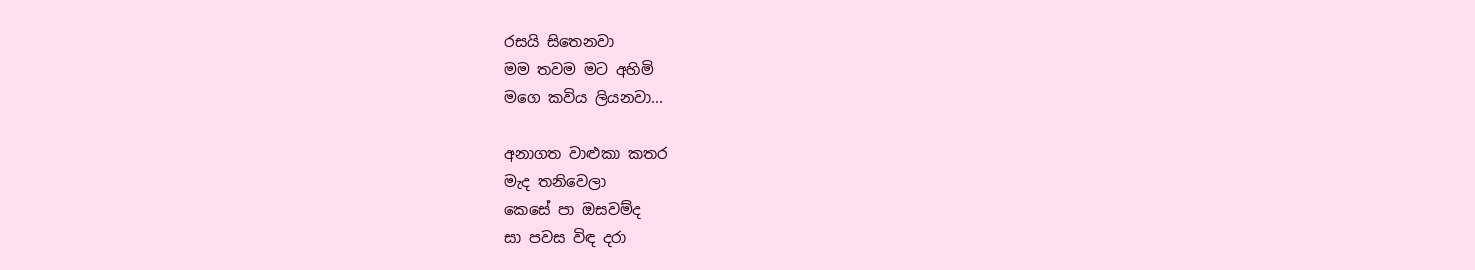රසයි සිතෙනවා
මම තවම මට අහිමි
මගෙ කවිය ලියනවා...

අනාගත වාළුකා කතර
මැද තනිවෙලා
කෙසේ පා ඔසවම්ද
සා පවස විඳ දරා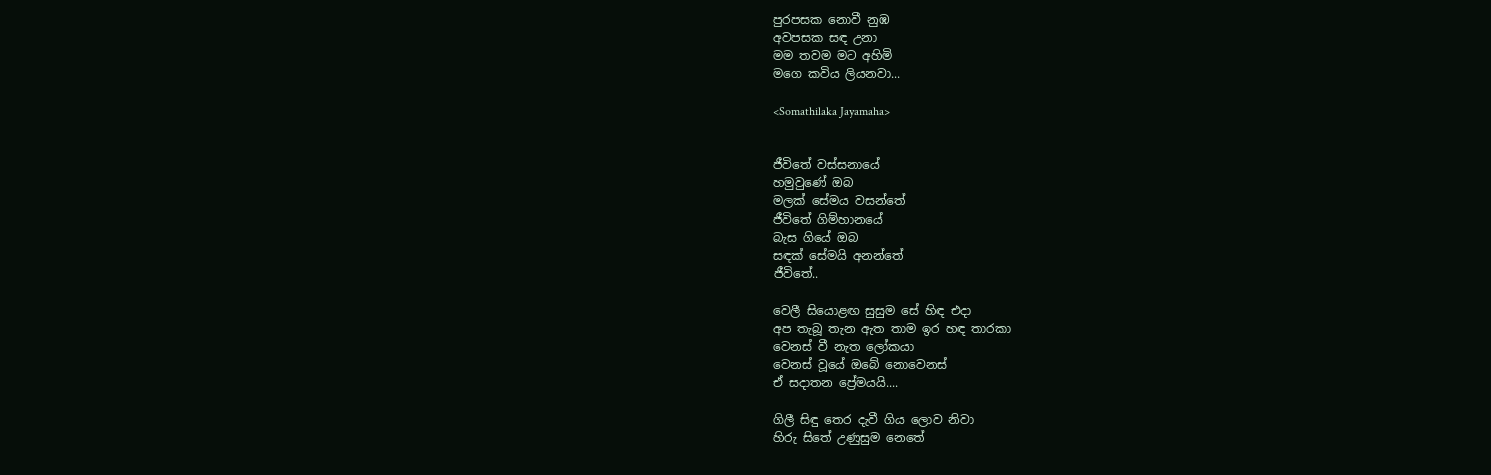පුරපසක නොවී නුඹ
අවපසක සඳ උනා
මම තවම මට අහිමි
මගෙ කවිය ලියනවා...

<Somathilaka Jayamaha>


ජීවිතේ වස්සනායේ
හමුවුණේ ඔබ
මලක් සේමය වසන්තේ
ජීවිතේ ගිම්හානයේ
බැස ගියේ ඔබ
සඳක් සේමයි අනන්තේ
ජීවිතේ..

වෙලී සියොළඟ සුසුම සේ හිඳ එදා
අප තැබූ තැන ඇත තාම ඉර හඳ තාරකා
වෙනස් වී නැත ලෝකයා
වෙනස් වූයේ ඔබේ නොවෙනස්
ඒ සදාතන ප්‍රේමයයි....

ගිලී සිඳු තෙර දැවී ගිය ලොව නිවා
හිරු සිතේ උණුසුම නෙතේ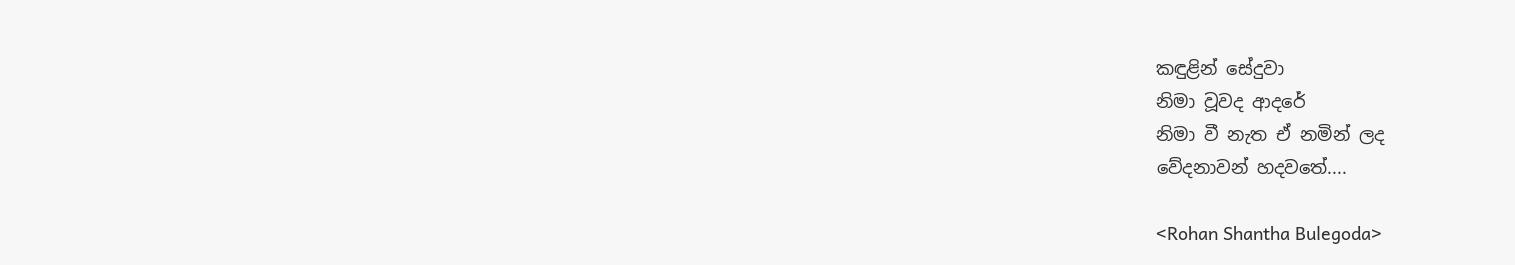කඳුළින් සේදුවා
නිමා වූවද ආදරේ
නිමා වී නැත ඒ නමින් ලද
වේදනාවන් හදවතේ....

<Rohan Shantha Bulegoda>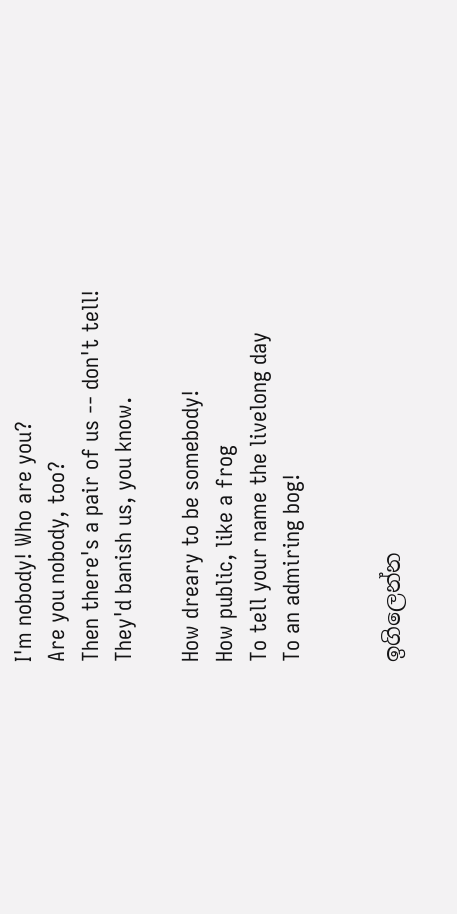I'm nobody! Who are you?
Are you nobody, too?
Then there's a pair of us -- don't tell!
They'd banish us, you know.

How dreary to be somebody!
How public, like a frog
To tell your name the livelong day
To an admiring bog!


ඉගිලෙන්න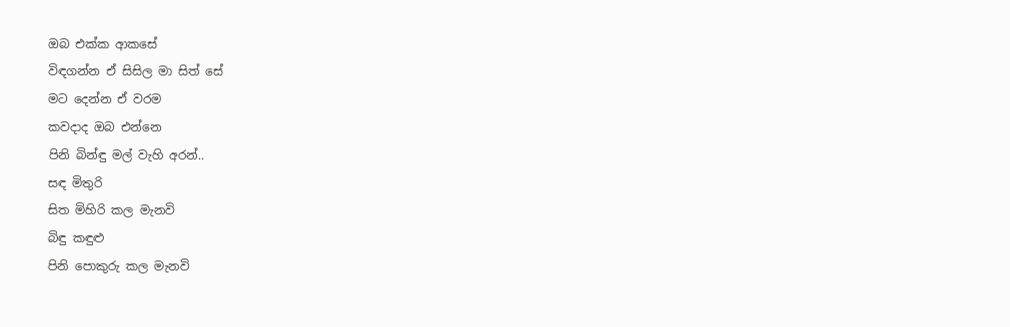ඔබ එක්ක ආකසේ
විඳගන්න ඒ සිසිල මා සිත් සේ
මට දෙන්න ඒ වරම
කවදාද ඔබ එන්නෙ
පිනි බින්ඳු මල් වැහි අරන්..
සඳ මිතුරි
සිත මිහිරි කල මැනවි
බිඳු කඳුළු
පිනි පොකුරු කල මැනවි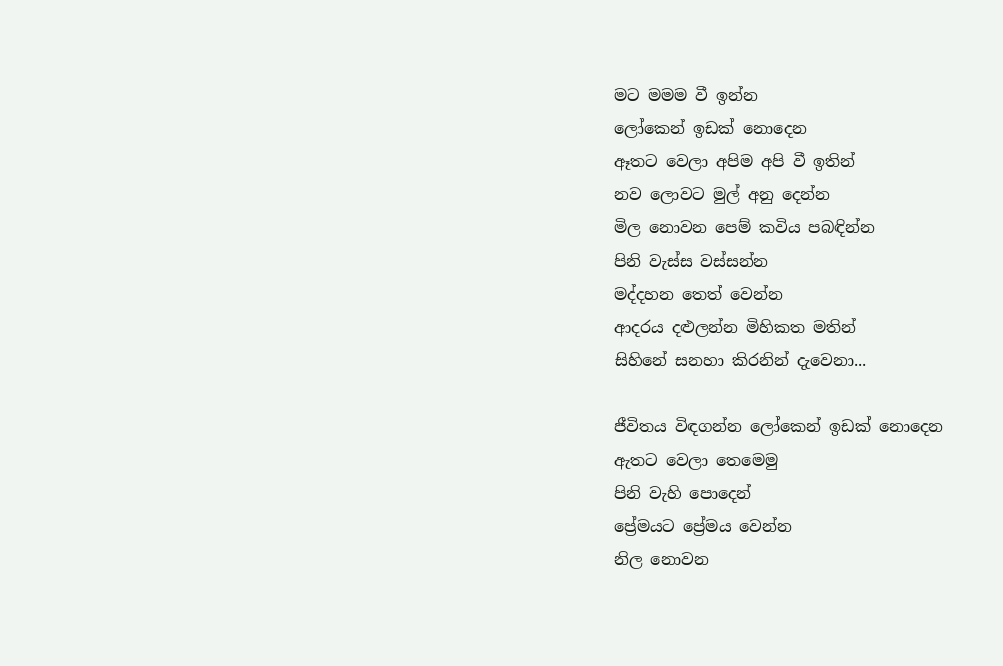මට මමම වී ඉන්න
ලෝකෙන් ඉඩක් නොදෙන
ඈතට වෙලා අපිම අපි වී ඉතින්
නව ලොවට මුල් අනු දෙන්න
මිල නොවන පෙම් කවිය පබඳින්න
පිනි වැස්ස වස්සන්න
මද්දහන තෙත් වෙන්න
ආදරය දළුලන්න මිහිකත මතින්
සිහිනේ සනහා කිරනින් දැවෙනා...

ජීවිතය විඳගන්න ලෝකෙන් ඉඩක් නොදෙන
ඇතට වෙලා තෙමෙමු
පිනි වැහි පොදෙන්
ප්‍රේමයට ප්‍රේමය වෙන්න
නිල නොවන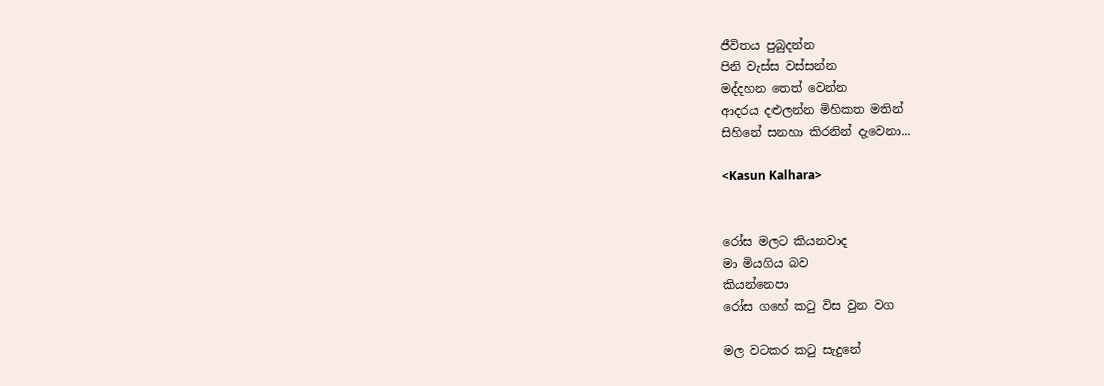ජීවිතය පුබුදන්න
පිනි වැස්ස වස්සන්න
මද්දහන තෙත් වෙන්න
ආදරය දළුලන්න මිහිකත මතින්
සිහිනේ සනහා කිරනින් දැවෙනා...

<Kasun Kalhara>


රෝස මලට කියනවාද
මා මියගිය බව
කියන්නෙපා
රෝස ගහේ ක‍ටු විස වුන වග

මල වටකර ක‍ටු සැදුනේ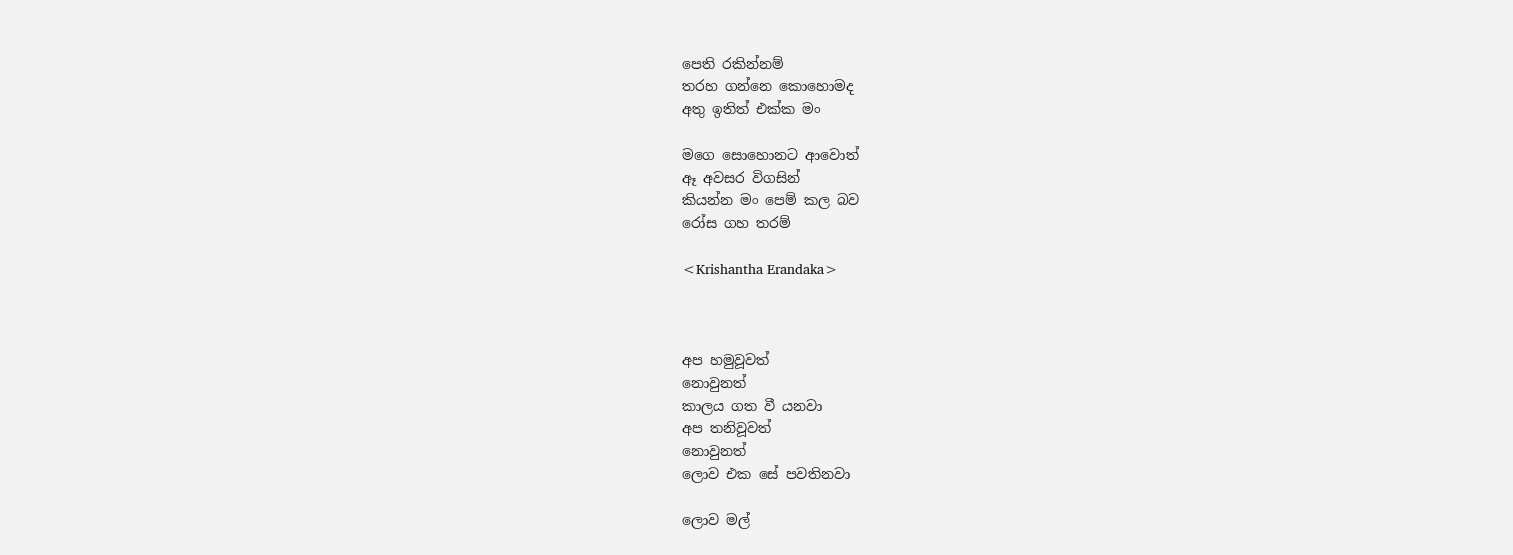පෙති රකින්නම්
තරහ ගන්නෙ කොහොමද
අතු ඉතිත් එක්ක මං

මගෙ සොහොනට ආවොත්
ඈ අවසර විගසින්
කියන්න මං පෙම් කල බව
රෝස ගහ තරම්

<Krishantha Erandaka>



අප හමුවූවත්
නොවුනත්
කාලය ගත වී යනවා
අප තනිවූවත්
නොවුනත්
ලොව එක සේ පවතිනවා

ලොව මල්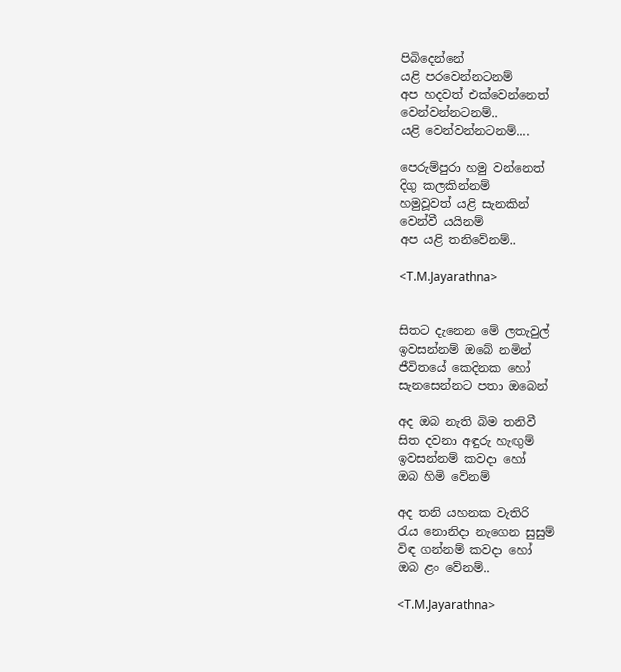පිබිදෙන්නේ
යළි පරවෙන්නටනම්
අප හදවත් එක්වෙන්නෙත්
වෙන්වන්නටනම්..
යළි වෙන්වන්නටනම්....

පෙරුම්පුරා හමු වන්නෙත්
දිගු කලකින්නම්
හමුවූවත් යළි සැනකින්
වෙන්වී යයිනම්
අප යළි තනිවේනම්..

<T.M.Jayarathna>


සිතට දැනෙන මේ ලතැවුල්
ඉවසන්නම් ඔබේ නමින්
ජීවිතයේ කෙදිනක හෝ
සැනසෙන්නට පතා ඔබෙන්

අද ඔබ නැති බිම තනිවී
සිත දවනා අඳුරු හැඟුම්
ඉවසන්නම් කවදා හෝ
ඔබ හිමි වේනම්

අද තනි යහනක වැතිරි
රැය නොනිදා නැගෙන සුසුම්
විඳ ගන්නම් කවදා හෝ
ඔබ ළං වේනම්..

<T.M.Jayarathna>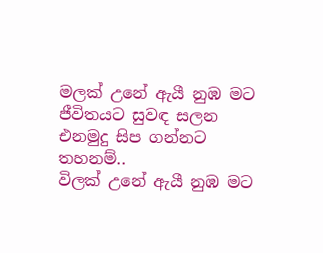මලක් උනේ ඇයී නුඹ මට
ජීවිතයට සුවඳ සලන
එනමුදු සිප ගන්නට තහනම්..
විලක් උනේ ඇයී නුඹ මට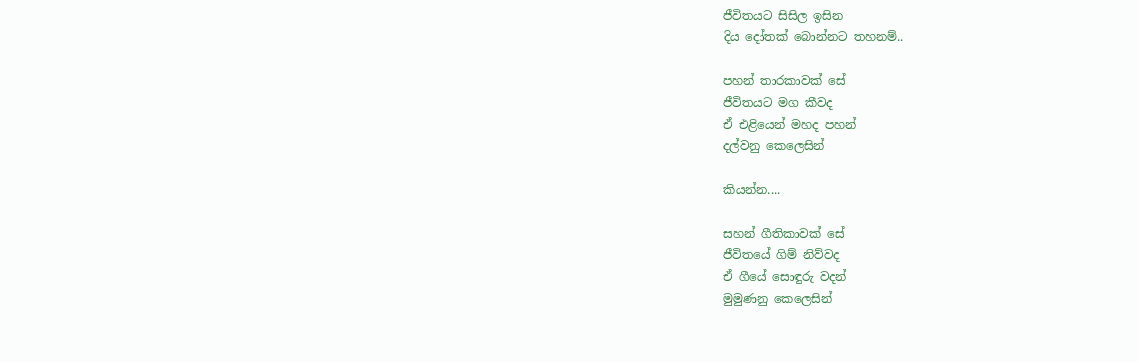ජීවිතයට සිසිල ඉසින
දිය දෝතක් බොන්නට තහනම්..

පහන් තාරකාවක් සේ
ජීවිතයට මග කීවද
ඒ එළියෙන් මහද පහන්
දල්වනු කෙලෙසින්

කියන්න....

සහන් ගීතිකාවක් සේ
ජීවිතයේ ගිම් නිව්වද
ඒ ගීයේ සොඳුරු වදන්
මුමුණනු කෙලෙසින්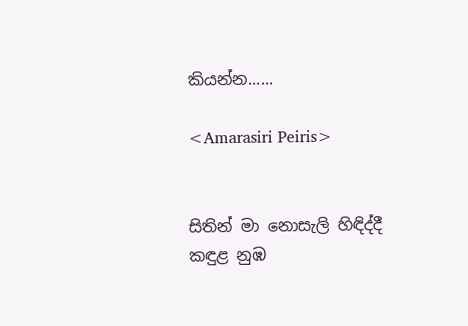කියන්න......

<Amarasiri Peiris>


සිතින් මා නොසැලි හිඳිද්දී
කඳුළ නුඹ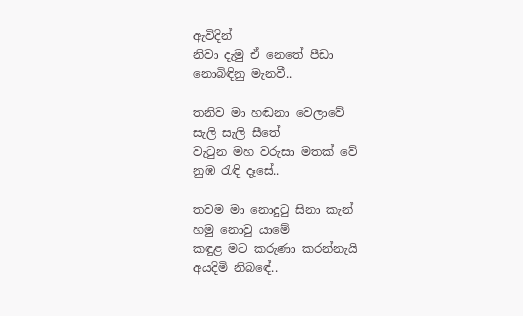ඇවිදින්
නිවා දැමු ඒ නෙතේ පීඩා
නොබිඳිනු මැනවී..

තනිව මා හඬනා වෙලාවේ
සැලි සැලි සීතේ
වැ‍ටුන මහ වරුසා මතක් වේ
නුඹ ‍රැඳි දෑසේ..

තවම මා නොදු‍ටු සිනා කැන්
හමු නොවු යාමේ
කඳුළ මට කරුණා කරන්නැයි
අයදිමි නිබඳේ..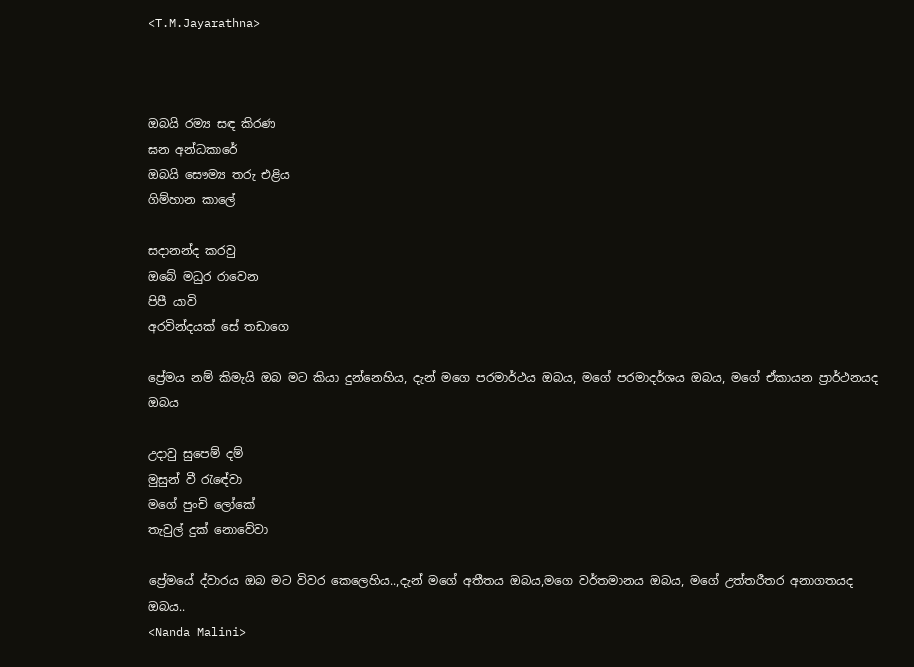<T.M.Jayarathna>



ඔබයි රම්‍ය සඳ කිරණ
ඝන අන්ධකාරේ
ඔබයි සෞම්‍ය තරු එළිය
ගිම්හාන කාලේ

සදානන්ද කරවු
ඔබේ මධුර රාවෙන
පිපී යාවි
අරවින්දයක් සේ තඩාගෙ

ප්‍රේමය නම් කිමැයි ඔබ මට කියා දුන්නෙහිය, දැන් මගෙ පරමාර්ථය ඔබය, මගේ පරමාදර්ශය ඔබය, මගේ ඒකායන ප්‍රාර්ථනයද ඔබය

උදාවු සුපෙම් දම්
මුසුන් වී ‍රැඳේවා
මගේ පුංචි ලෝකේ
තැවුල් දුක් නොවේවා

ප්‍රේමයේ ද්වාරය ඔබ මට විවර කෙලෙහිය..,දැන් මගේ අතීතය ඔබය,මගෙ වර්තමානය ඔබය, මගේ උත්තරීතර අනාගතයද ඔබය..
<Nanda Malini>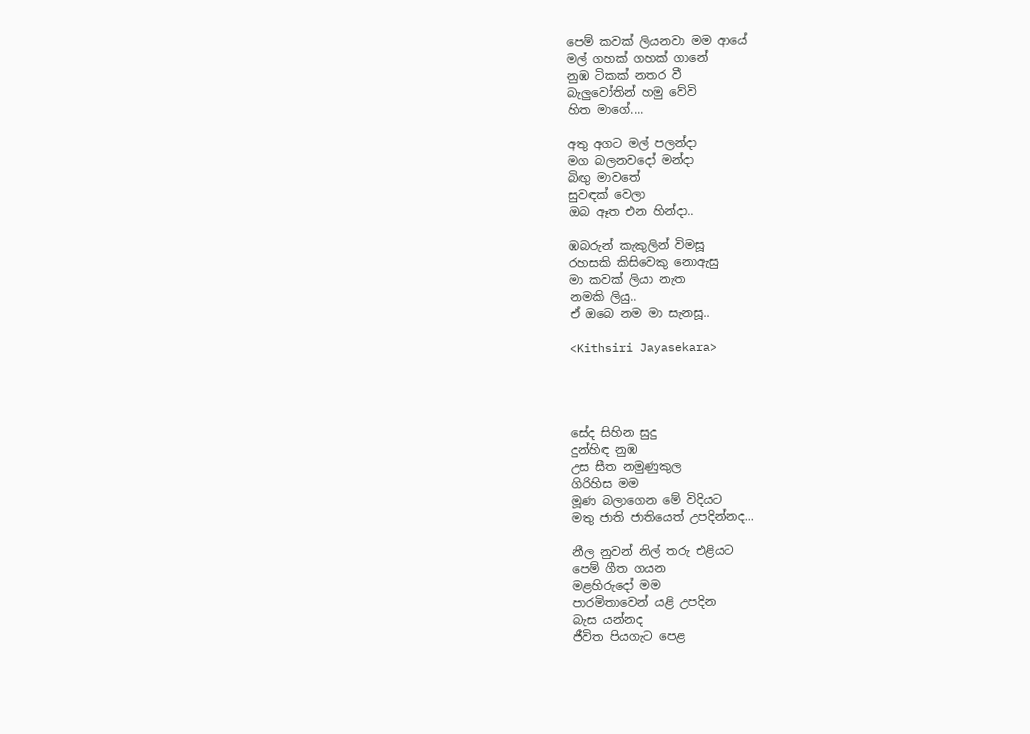පෙම් කවක් ලියනවා මම ආයේ
මල් ගහක් ගහක් ගානේ
නුඹ ටිකක් නතර වී
බැලුවෝතින් හමු වේවි
හිත මාගේ....

අතු අගට මල් පලන්දා
මග බලනවදෝ මන්දා
බිඟු මාවතේ
සුවඳක් වෙලා
ඔබ ඈත එන හින්දා..

ඹබරුන් කැකුලින් විමසූ
රහසකි කිසිවෙකු නොඇසු
මා කවක් ලියා නැත
නමකි ලියු..
ඒ ඔබෙ නම මා සැනසූ..

<Kithsiri Jayasekara>




සේද සිහින සුදු
දුන්හිඳ නුඹ
උස සීත නමුණුකුල
ගිරිහිස මම
මූණ බලාගෙන මේ විදියට
මතු ජාති ජාතියෙත් උපදින්නද...

නීල නුවන් නිල් තරු එළියට
පෙම් ගීත ගයන
මළහිරුදෝ මම
පාරමිතාවෙන් යළි උපදින
බැස යන්නද
ජීවිත පියගැට පෙළ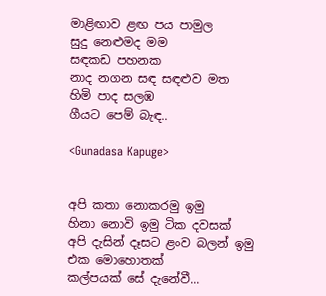මාළිඟාව ළඟ පය පාමුල
සුදු නෙළුමද මම
සඳකඩ පහනක
නාද නගන සඳ සඳළුව මත
හිමි පාද සලඹ
ගීයට පෙම් බැඳ..

<Gunadasa Kapuge>


අපි කතා නොකරමු ඉමු
හිනා නොවි ඉමු ටික දවසක්
අපි දැසින් දෑසට ළංව බලන් ඉමු
එක මොහොතක්
කල්පයක් සේ දැනේවී...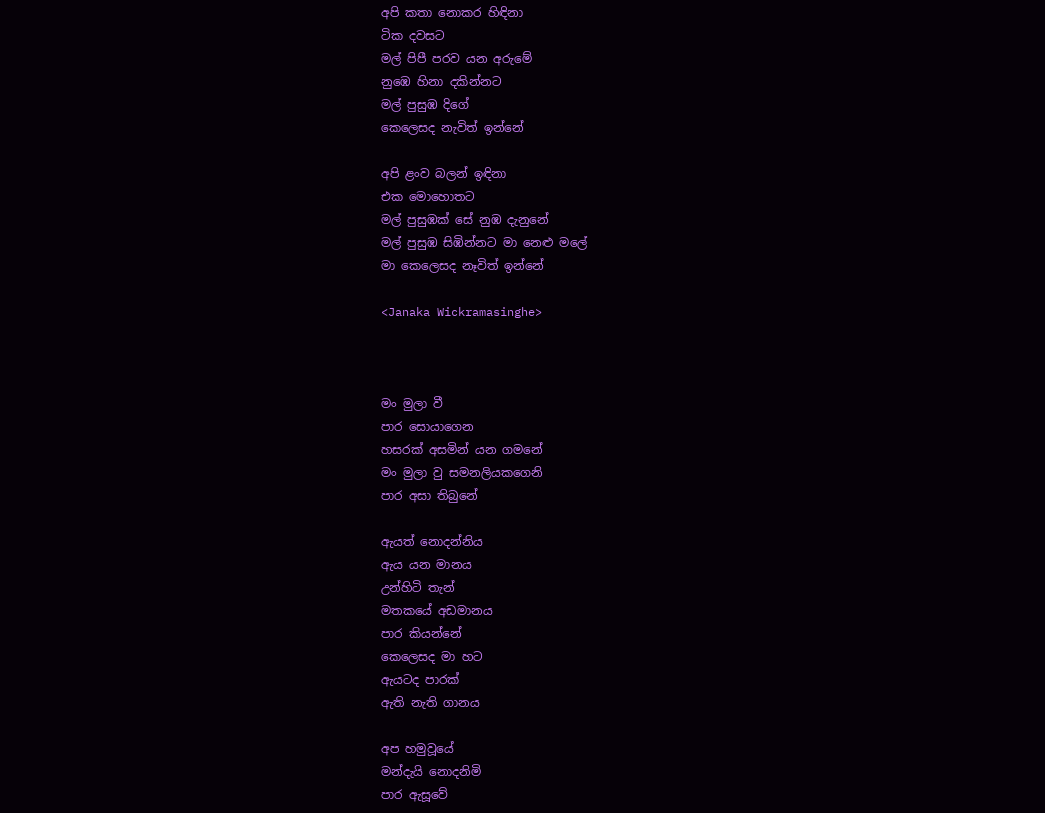අපි කතා නොකර හිඳිනා
ටික දවසට
මල් පිපී පරව යන අරුමේ
නුඹෙ හිනා දකින්නට
මල් පුසුඹ දිගේ
කෙලෙසද නැවිත් ඉන්නේ

අපි ළංව බලන් ඉඳිනා
එක මොහොතට
මල් පුසුඹක් සේ නුඹ දැනුනේ
මල් පුසුඹ සිඹින්නට මා නෙළු මලේ
මා කෙලෙසද නෑවිත් ඉන්නේ

<Janaka Wickramasinghe>



මං මුලා වී
පාර සොයාගෙන
හසරක් අසමින් යන ගමනේ
මං මුලා වු සමනලියකගෙනි
පාර අසා තිබුනේ

ඇයත් නොදන්නිය
ඇය යන මානය
උන්හිටි තැන්
මතකයේ අඩමානය
පාර කියන්නේ
කෙලෙසද මා හට
ඇයටද පාරක්
ඇති නැති ගානය

අප හමුවූයේ
මන්දැයි නොදනිමි
පාර ඇසූවේ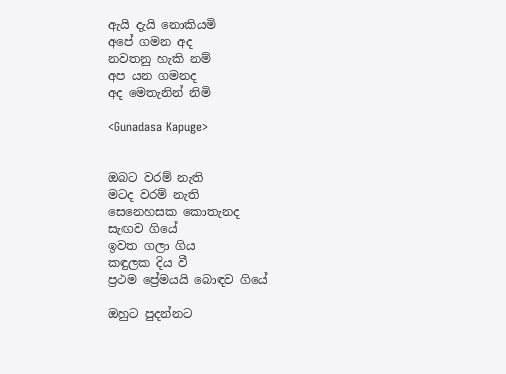ඇයි දැයි නොකියමි
අපේ ගමන අද
නවතනු හැකි නම්
අප යන ගමනද
අද මෙතැනින් නිමි

<Gunadasa Kapuge>


ඔබට වරම් නැති
මටද වරම් නැති
සෙනෙහසක කොතැනද
සැඟව ගියේ
ඉවත ගලා ගිය
කඳුලක දිය වී
ප්‍රථම ප්‍රේමයයි බොඳව ගියේ

ඔහුට පුදන්නට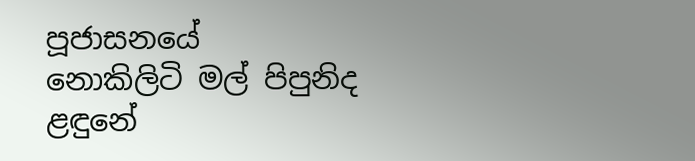පූජාසනයේ
නොකිලිටි මල් පිපුනිද
ළඳුනේ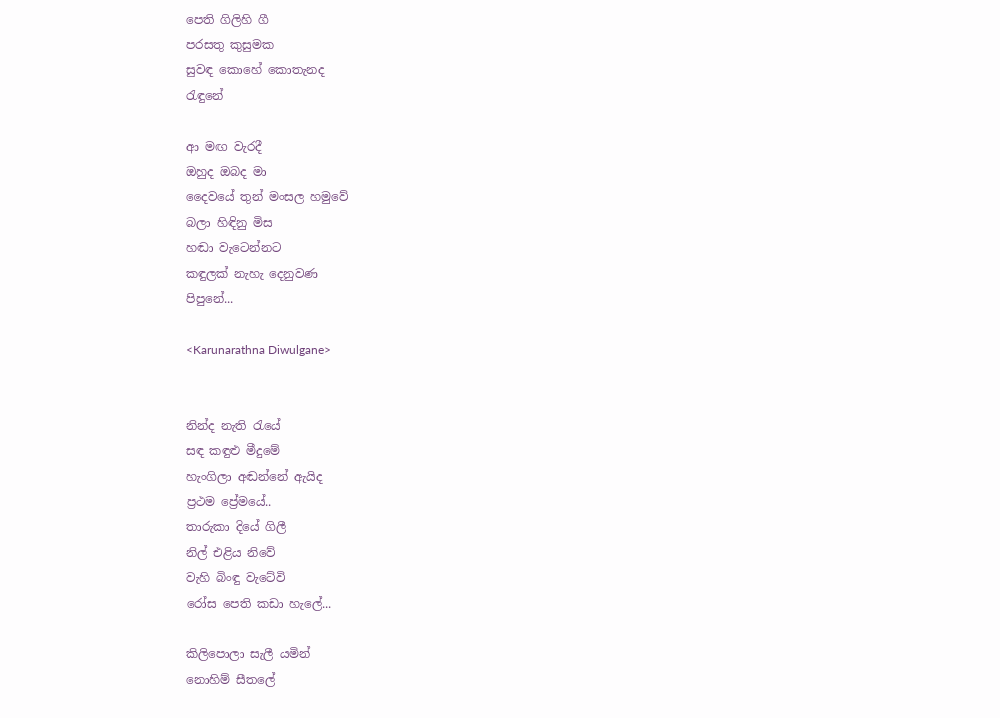පෙති ගිලිහි ගී
පරසතු කුසුමක
සුවඳ කොහේ කොතැනද
රැඳුනේ

ආ මඟ වැරදී
ඔහුද ඔබද මා
දෛවයේ තුන් මංසල හමුවේ
බලා හිඳිනු මිස
හඬා වැටෙන්නට
කඳුලක් නැහැ දෙනුවණ
පිපුනේ...

<Karunarathna Diwulgane>


නින්ද නැති ‍රැයේ
සඳ කඳුළු මීදුමේ
හැංගිලා අඬන්නේ ඇයිද
ප්‍රථම ප්‍රේමයේ..
තාරුකා දියේ ගිලී
නිල් එළිය නිවේ
වැහි බිංඳු වැටේවි
රෝස පෙති කඩා හැලේ...

කිලිපොලා සැලී යමින්
නොහිම් සීතලේ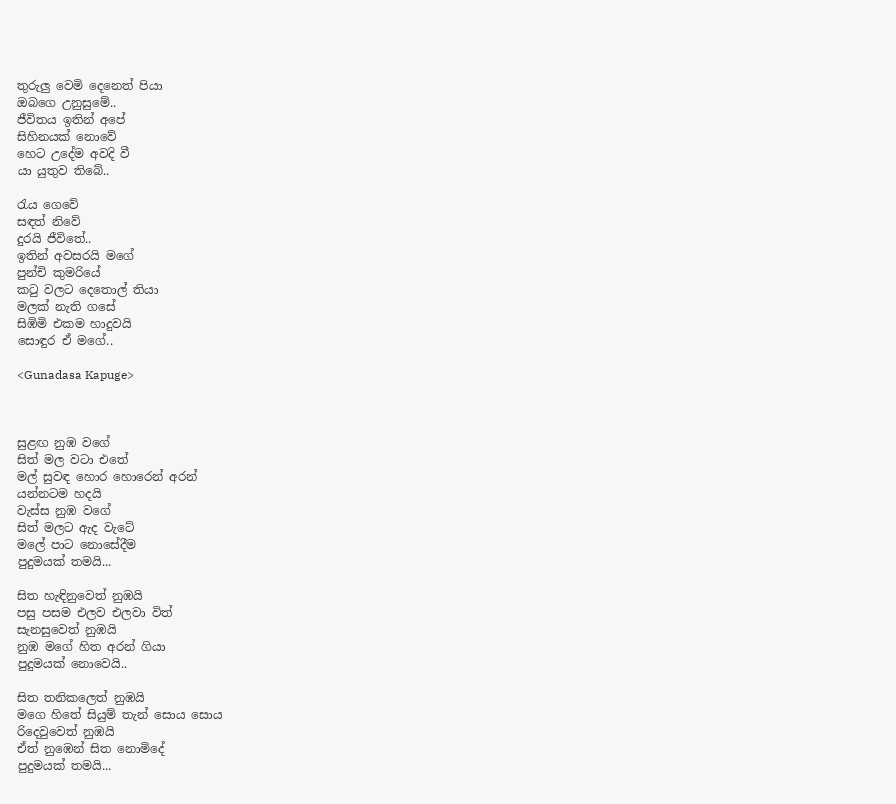තුරුලු වෙමි දෙනෙත් පියා
ඔබගෙ උනුසුමේ..
ජීවිතය ඉතින් අපේ
සිහිනයක් නොවේ
හෙට උදේම අවදි වී
යා යුතුව තිබේ..

රැය ගෙවේ
සඳත් නිවේ
දුරයි ජීවිතේ..
ඉතින් අවසරයි මගේ
පුන්චි කුමරියේ
ක‍ටු වලට දෙතොල් තියා
මලක් නැති ගසේ
සිඹිමි එකම හාදුවයි
සොඳුර ඒ මගේ..

<Gunadasa Kapuge>



සුළඟ නුඹ වගේ
සිත් මල වටා එතේ
මල් සුවඳ හොර හොරෙන් අරන්
යන්නටම හදයි
වැස්ස නුඹ වගේ
සිත් මලට ඇද වැටේ
මලේ පාට නොසේදීම
පුදුමයක් තමයි...

සිත හැඳිනුවෙත් නුඹයි
පසු පසම එලව එලවා විත්
සැනසුවෙත් නුඹයි
නුඹ මගේ හිත අරන් ගියා
පුදුමයක් නොවෙයි..

සිත තනිකලෙත් නුඹයි
මගෙ හිතේ සියුම් තැන් සොය සොය
රිදෙවුවෙත් නුඹයි
ඒත් නුඹෙන් සිත නොමිදේ
පුදුමයක් තමයි...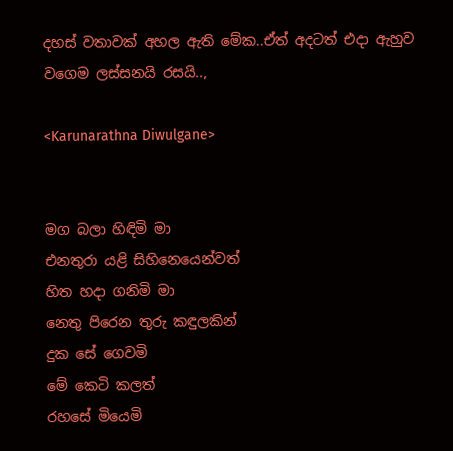දහස් වතාවක් අහල ඇති මේක..ඒත් අදටත් එදා ඇහුව වගෙම ලස්සනයි රසයි..,

<Karunarathna Diwulgane>


මග බලා හිඳිමි මා
එනතුරා යළි සිහිනෙයෙන්වත්
හිත හදා ගනිමි මා
නෙතු පිරෙන තුරු කඳුලකින්
දුක සේ ගෙවමි
මේ කෙටි කලත්
රහසේ මියෙමි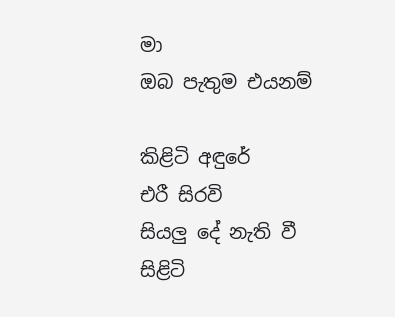මා
ඔබ පැතුම එයනම්

කිළිටි අඳුරේ
එරී සිරවි
සියලු දේ නැති වී
සිළිටි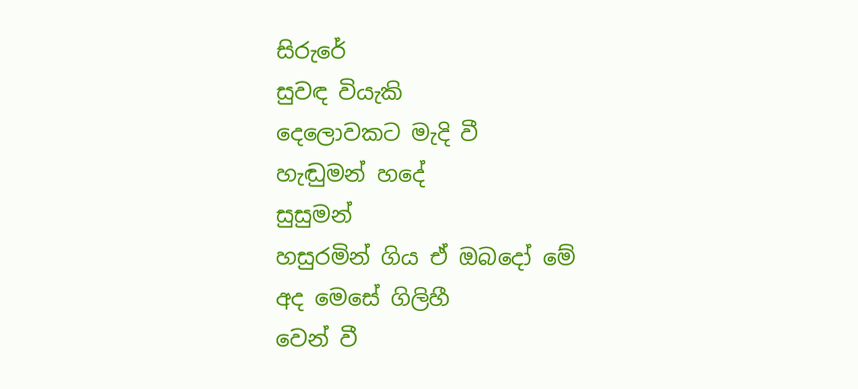සිරුරේ
සුවඳ වියැකි
දෙලොවකට මැදි වී
හැඬුමන් හදේ
සුසුමන්
හසුරමින් ගිය ඒ ඔබදෝ මේ
අද මෙසේ ගිලිහී
වෙන් වී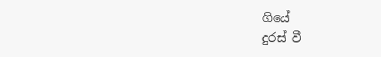ගියේ
දුරස් වී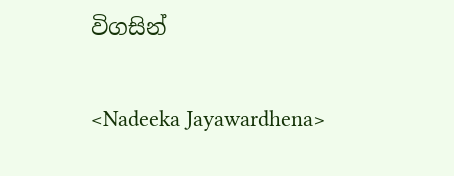විගසින්

<Nadeeka Jayawardhena>